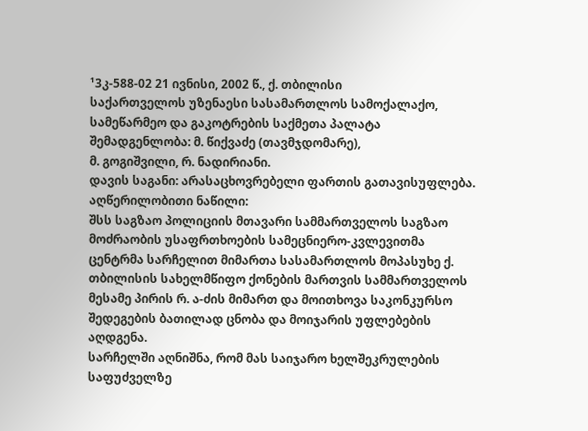¹3კ-588-02 21 ივნისი, 2002 წ., ქ. თბილისი
საქართველოს უზენაესი სასამართლოს სამოქალაქო, სამეწარმეო და გაკოტრების საქმეთა პალატა
შემადგენლობა: მ. წიქვაძე (თავმჯდომარე),
მ. გოგიშვილი, რ. ნადირიანი.
დავის საგანი: არასაცხოვრებელი ფართის გათავისუფლება.
აღწერილობითი ნაწილი:
შსს საგზაო პოლიციის მთავარი სამმართველოს საგზაო მოძრაობის უსაფრთხოების სამეცნიერო-კვლევითმა ცენტრმა სარჩელით მიმართა სასამართლოს მოპასუხე ქ. თბილისის სახელმწიფო ქონების მართვის სამმართველოს მესამე პირის რ. ა-ძის მიმართ და მოითხოვა საკონკურსო შედეგების ბათილად ცნობა და მოიჯარის უფლებების აღდგენა.
სარჩელში აღნიშნა, რომ მას საიჯარო ხელშეკრულების საფუძველზე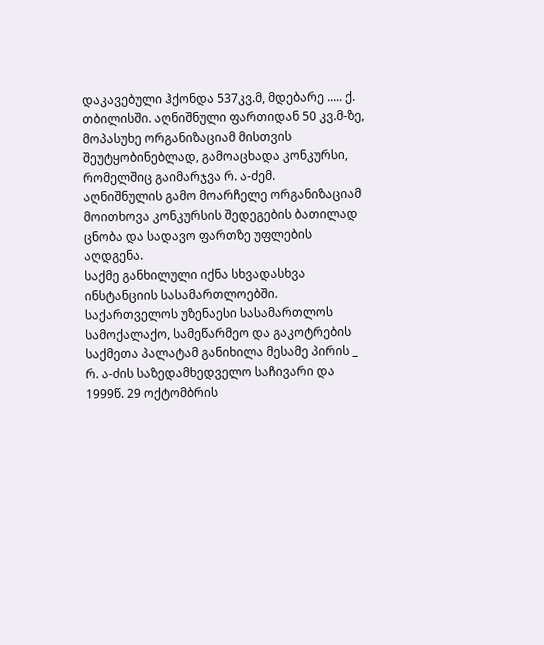დაკავებული ჰქონდა 537კვ.მ, მდებარე ..... ქ. თბილისში. აღნიშნული ფართიდან 50 კვ.მ-ზე, მოპასუხე ორგანიზაციამ მისთვის შეუტყობინებლად, გამოაცხადა კონკურსი, რომელშიც გაიმარჯვა რ. ა-ძემ.
აღნიშნულის გამო მოარჩელე ორგანიზაციამ მოითხოვა კონკურსის შედეგების ბათილად ცნობა და სადავო ფართზე უფლების აღდგენა.
საქმე განხილული იქნა სხვადასხვა ინსტანციის სასამართლოებში. საქართველოს უზენაესი სასამართლოს სამოქალაქო, სამეწარმეო და გაკოტრების საქმეთა პალატამ განიხილა მესამე პირის _ რ. ა-ძის საზედამხედველო საჩივარი და 1999წ. 29 ოქტომბრის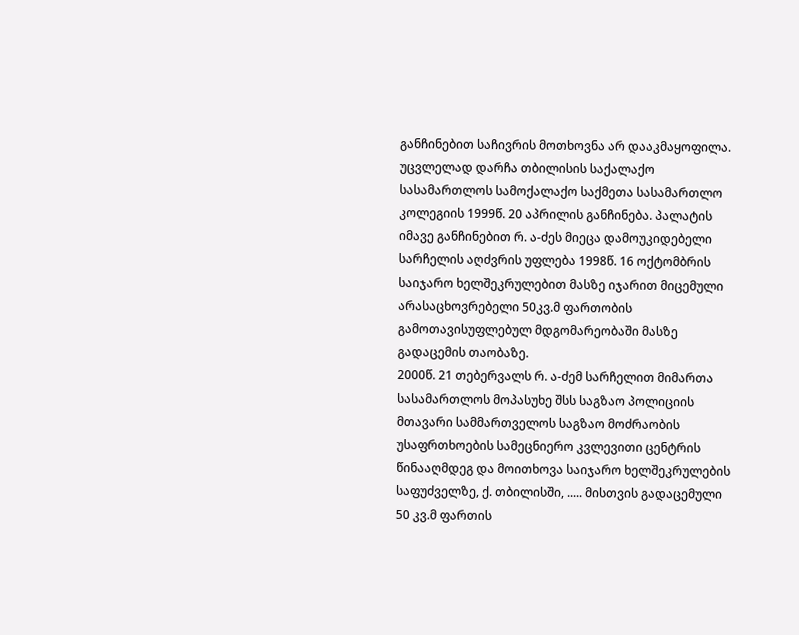განჩინებით საჩივრის მოთხოვნა არ დააკმაყოფილა. უცვლელად დარჩა თბილისის საქალაქო სასამართლოს სამოქალაქო საქმეთა სასამართლო კოლეგიის 1999წ. 20 აპრილის განჩინება. პალატის იმავე განჩინებით რ. ა-ძეს მიეცა დამოუკიდებელი სარჩელის აღძვრის უფლება 1998წ. 16 ოქტომბრის საიჯარო ხელშეკრულებით მასზე იჯარით მიცემული არასაცხოვრებელი 50კვ.მ ფართობის გამოთავისუფლებულ მდგომარეობაში მასზე გადაცემის თაობაზე.
2000წ. 21 თებერვალს რ. ა-ძემ სარჩელით მიმართა სასამართლოს მოპასუხე შსს საგზაო პოლიციის მთავარი სამმართველოს საგზაო მოძრაობის უსაფრთხოების სამეცნიერო კვლევითი ცენტრის წინააღმდეგ და მოითხოვა საიჯარო ხელშეკრულების საფუძველზე, ქ. თბილისში, ..... მისთვის გადაცემული 50 კვ.მ ფართის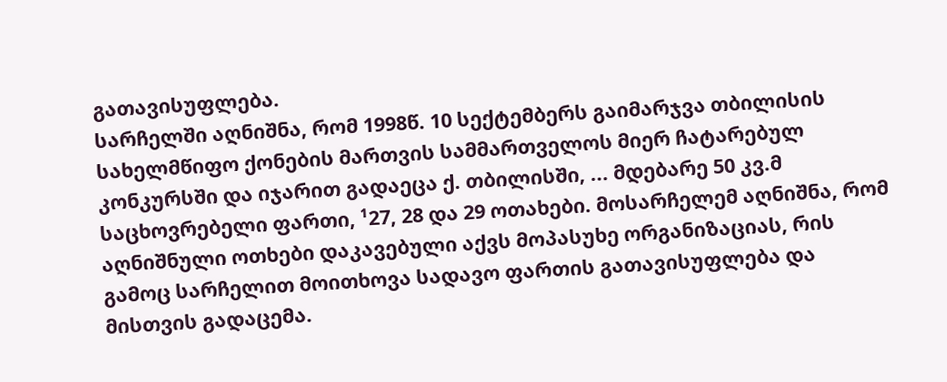გათავისუფლება.
სარჩელში აღნიშნა, რომ 1998წ. 10 სექტემბერს გაიმარჯვა თბილისის სახელმწიფო ქონების მართვის სამმართველოს მიერ ჩატარებულ კონკურსში და იჯარით გადაეცა ქ. თბილისში, ... მდებარე 50 კვ.მ საცხოვრებელი ფართი, ¹27, 28 და 29 ოთახები. მოსარჩელემ აღნიშნა, რომ აღნიშნული ოთხები დაკავებული აქვს მოპასუხე ორგანიზაციას, რის გამოც სარჩელით მოითხოვა სადავო ფართის გათავისუფლება და მისთვის გადაცემა.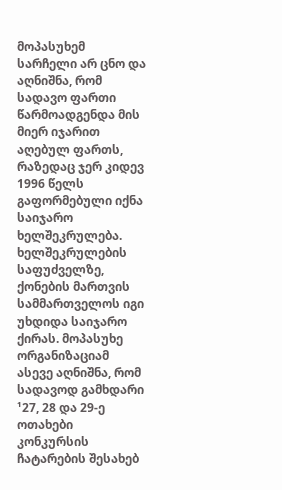მოპასუხემ სარჩელი არ ცნო და აღნიშნა, რომ სადავო ფართი წარმოადგენდა მის მიერ იჯარით აღებულ ფართს, რაზედაც ჯერ კიდევ 1996 წელს გაფორმებული იქნა საიჯარო ხელშეკრულება. ხელშეკრულების საფუძველზე, ქონების მართვის სამმართველოს იგი უხდიდა საიჯარო ქირას. მოპასუხე ორგანიზაციამ ასევე აღნიშნა, რომ სადავოდ გამხდარი ¹27, 28 და 29-ე ოთახები კონკურსის ჩატარების შესახებ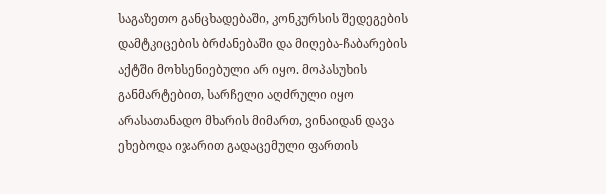საგაზეთო განცხადებაში, კონკურსის შედეგების დამტკიცების ბრძანებაში და მიღება-ჩაბარების აქტში მოხსენიებული არ იყო. მოპასუხის განმარტებით, სარჩელი აღძრული იყო არასათანადო მხარის მიმართ, ვინაიდან დავა ეხებოდა იჯარით გადაცემული ფართის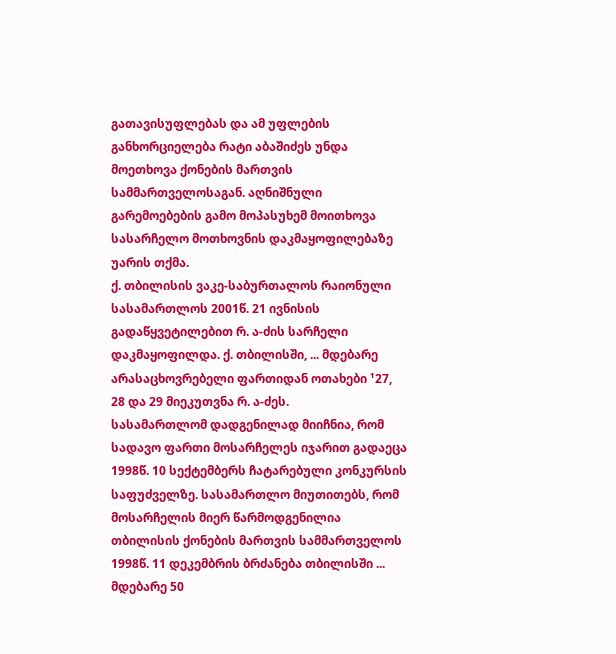გათავისუფლებას და ამ უფლების განხორციელება რატი აბაშიძეს უნდა მოეთხოვა ქონების მართვის სამმართველოსაგან. აღნიშნული გარემოებების გამო მოპასუხემ მოითხოვა სასარჩელო მოთხოვნის დაკმაყოფილებაზე უარის თქმა.
ქ. თბილისის ვაკე-საბურთალოს რაიონული სასამართლოს 2001წ. 21 ივნისის გადაწყვეტილებით რ. ა-ძის სარჩელი დაკმაყოფილდა. ქ. თბილისში, ... მდებარე არასაცხოვრებელი ფართიდან ოთახები ¹27, 28 და 29 მიეკუთვნა რ. ა-ძეს.
სასამართლომ დადგენილად მიიჩნია, რომ სადავო ფართი მოსარჩელეს იჯარით გადაეცა 1998წ. 10 სექტემბერს ჩატარებული კონკურსის საფუძველზე. სასამართლო მიუთითებს, რომ მოსარჩელის მიერ წარმოდგენილია თბილისის ქონების მართვის სამმართველოს 1998წ. 11 დეკემბრის ბრძანება თბილისში ... მდებარე 50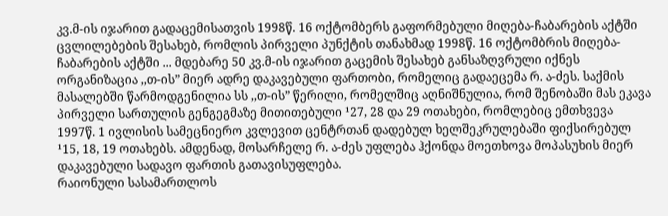კვ.მ-ის იჯარით გადაცემისათვის 1998წ. 16 ოქტომბერს გაფორმებული მიღება-ჩაბარების აქტში ცვლილებების შესახებ, რომლის პირველი პუნქტის თანახმად 1998წ. 16 ოქტომბრის მიღება-ჩაბარების აქტში ... მდებარე 50 კვ.მ-ის იჯარით გაცემის შესახებ განსაზღვრული იქნეს ორგანიზაცია ,,თ-ის” მიერ ადრე დაკავებული ფართობი, რომელიც გადაეცემა რ. ა-ძეს. საქმის მასალებში წარმოდგენილია სს ,,თ-ის” წერილი, რომელშიც აღნიშნულია, რომ შენობაში მას ეკავა პირველი სართულის გენგეგმაზე მითითებული ¹27, 28 და 29 ოთახები, რომლებიც ემთხვევა 1997წ. 1 ივლისის სამეცნიერო კვლევით ცენტრთან დადებულ ხელშეკრულებაში ფიქსირებულ ¹15, 18, 19 ოთახებს. ამდენად, მოსარჩელე რ. ა-ძეს უფლება ჰქონდა მოეთხოვა მოპასუხის მიერ დაკავებული სადავო ფართის გათავისუფლება.
რაიონული სასამართლოს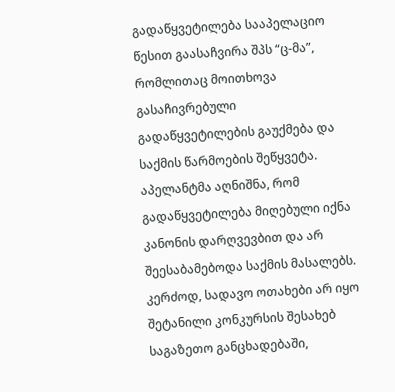გადაწყვეტილება სააპელაციო წესით გაასაჩვირა შპს “ც-მა”, რომლითაც მოითხოვა გასაჩივრებული გადაწყვეტილების გაუქმება და საქმის წარმოების შეწყვეტა. აპელანტმა აღნიშნა, რომ გადაწყვეტილება მიღებული იქნა კანონის დარღვევბით და არ შეესაბამებოდა საქმის მასალებს. კერძოდ, სადავო ოთახები არ იყო შეტანილი კონკურსის შესახებ საგაზეთო განცხადებაში,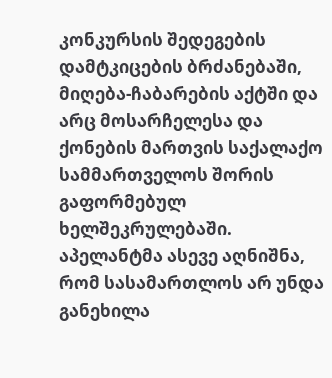კონკურსის შედეგების დამტკიცების ბრძანებაში, მიღება-ჩაბარების აქტში და არც მოსარჩელესა და ქონების მართვის საქალაქო სამმართველოს შორის გაფორმებულ ხელშეკრულებაში.
აპელანტმა ასევე აღნიშნა, რომ სასამართლოს არ უნდა განეხილა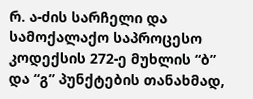რ. ა-ძის სარჩელი და სამოქალაქო საპროცესო კოდექსის 272-ე მუხლის “ბ” და “გ” პუნქტების თანახმად,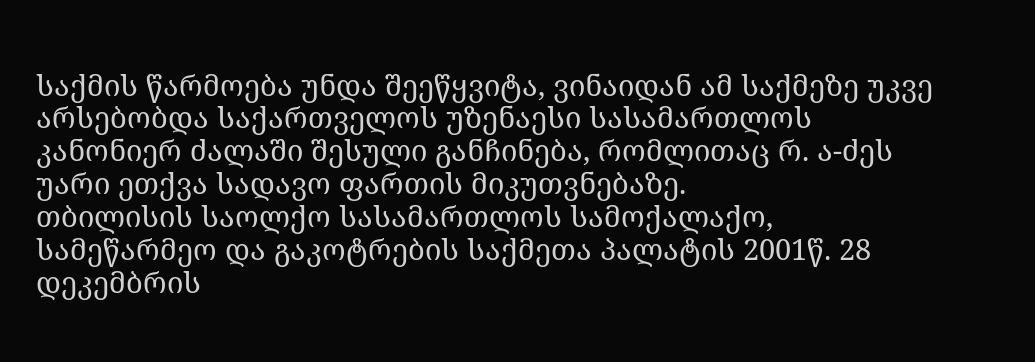საქმის წარმოება უნდა შეეწყვიტა, ვინაიდან ამ საქმეზე უკვე არსებობდა საქართველოს უზენაესი სასამართლოს კანონიერ ძალაში შესული განჩინება, რომლითაც რ. ა-ძეს უარი ეთქვა სადავო ფართის მიკუთვნებაზე.
თბილისის საოლქო სასამართლოს სამოქალაქო, სამეწარმეო და გაკოტრების საქმეთა პალატის 2001წ. 28 დეკემბრის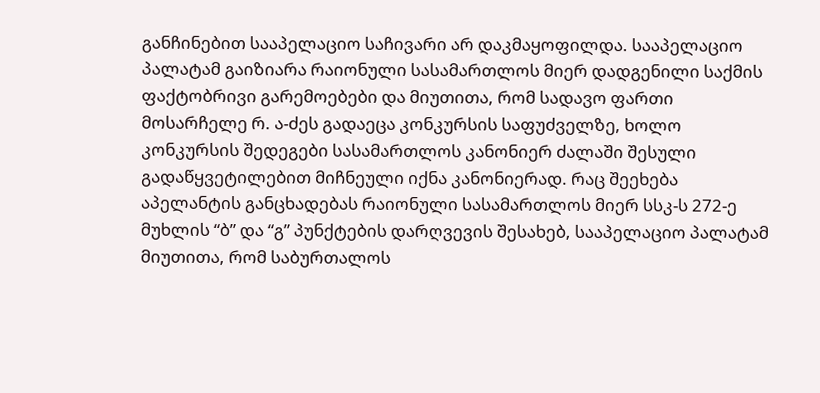განჩინებით სააპელაციო საჩივარი არ დაკმაყოფილდა. სააპელაციო პალატამ გაიზიარა რაიონული სასამართლოს მიერ დადგენილი საქმის ფაქტობრივი გარემოებები და მიუთითა, რომ სადავო ფართი მოსარჩელე რ. ა-ძეს გადაეცა კონკურსის საფუძველზე, ხოლო კონკურსის შედეგები სასამართლოს კანონიერ ძალაში შესული გადაწყვეტილებით მიჩნეული იქნა კანონიერად. რაც შეეხება აპელანტის განცხადებას რაიონული სასამართლოს მიერ სსკ-ს 272-ე მუხლის “ბ” და “გ” პუნქტების დარღვევის შესახებ, სააპელაციო პალატამ მიუთითა, რომ საბურთალოს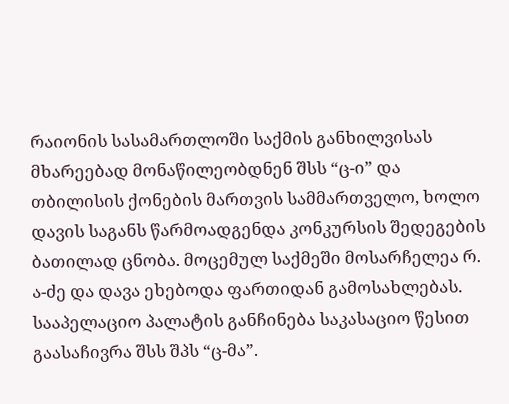რაიონის სასამართლოში საქმის განხილვისას მხარეებად მონაწილეობდნენ შსს “ც-ი” და თბილისის ქონების მართვის სამმართველო, ხოლო დავის საგანს წარმოადგენდა კონკურსის შედეგების ბათილად ცნობა. მოცემულ საქმეში მოსარჩელეა რ. ა-ძე და დავა ეხებოდა ფართიდან გამოსახლებას.
სააპელაციო პალატის განჩინება საკასაციო წესით გაასაჩივრა შსს შპს “ც-მა”.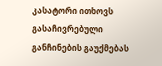კასატორი ითხოვს გასაჩივრებული განჩინების გაუქმებას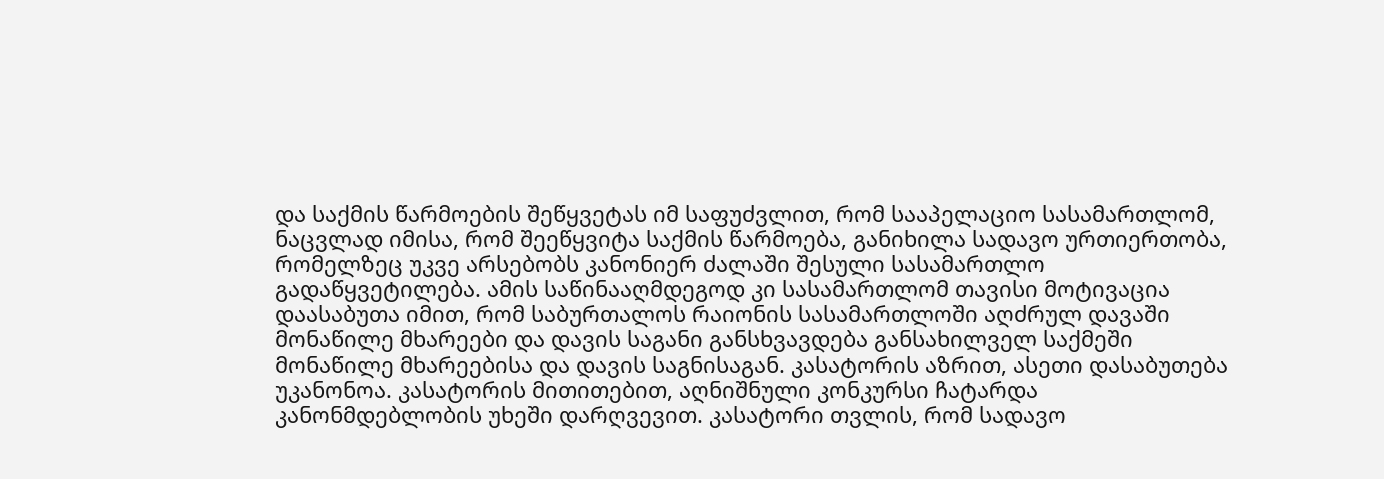და საქმის წარმოების შეწყვეტას იმ საფუძვლით, რომ სააპელაციო სასამართლომ, ნაცვლად იმისა, რომ შეეწყვიტა საქმის წარმოება, განიხილა სადავო ურთიერთობა, რომელზეც უკვე არსებობს კანონიერ ძალაში შესული სასამართლო გადაწყვეტილება. ამის საწინააღმდეგოდ კი სასამართლომ თავისი მოტივაცია დაასაბუთა იმით, რომ საბურთალოს რაიონის სასამართლოში აღძრულ დავაში მონაწილე მხარეები და დავის საგანი განსხვავდება განსახილველ საქმეში მონაწილე მხარეებისა და დავის საგნისაგან. კასატორის აზრით, ასეთი დასაბუთება უკანონოა. კასატორის მითითებით, აღნიშნული კონკურსი ჩატარდა კანონმდებლობის უხეში დარღვევით. კასატორი თვლის, რომ სადავო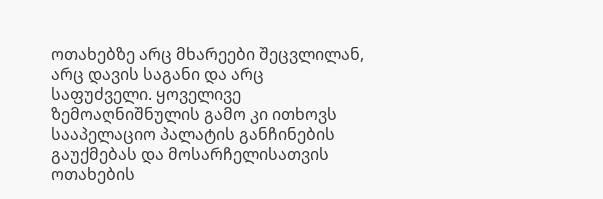ოთახებზე არც მხარეები შეცვლილან, არც დავის საგანი და არც საფუძველი. ყოველივე ზემოაღნიშნულის გამო კი ითხოვს სააპელაციო პალატის განჩინების გაუქმებას და მოსარჩელისათვის ოთახების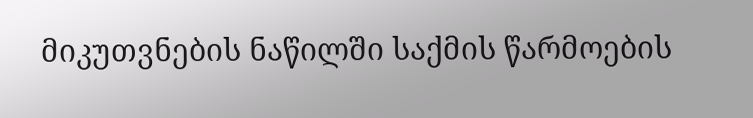მიკუთვნების ნაწილში საქმის წარმოების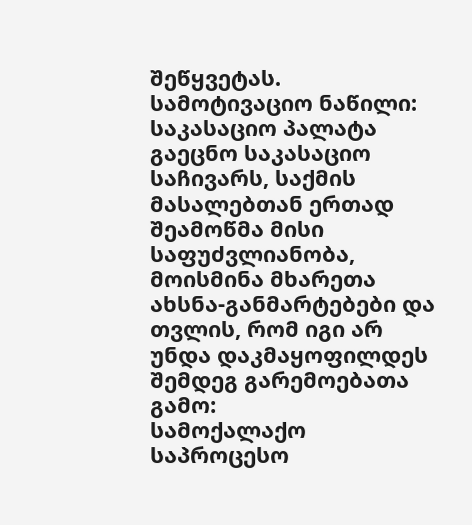შეწყვეტას.
სამოტივაციო ნაწილი:
საკასაციო პალატა გაეცნო საკასაციო საჩივარს, საქმის მასალებთან ერთად შეამოწმა მისი საფუძვლიანობა, მოისმინა მხარეთა ახსნა-განმარტებები და თვლის, რომ იგი არ უნდა დაკმაყოფილდეს შემდეგ გარემოებათა გამო:
სამოქალაქო საპროცესო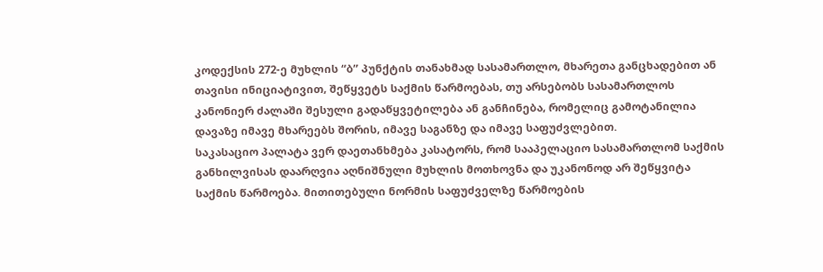კოდექსის 272-ე მუხლის “ბ” პუნქტის თანახმად სასამართლო, მხარეთა განცხადებით ან თავისი ინიციატივით, შეწყვეტს საქმის წარმოებას, თუ არსებობს სასამართლოს კანონიერ ძალაში შესული გადაწყვეტილება ან განჩინება, რომელიც გამოტანილია დავაზე იმავე მხარეებს შორის, იმავე საგანზე და იმავე საფუძვლებით.
საკასაციო პალატა ვერ დაეთანხმება კასატორს, რომ სააპელაციო სასამართლომ საქმის განხილვისას დაარღვია აღნიშნული მუხლის მოთხოვნა და უკანონოდ არ შეწყვიტა საქმის წარმოება. მითითებული ნორმის საფუძველზე წარმოების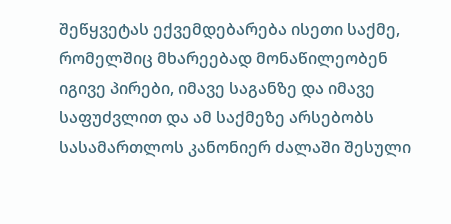შეწყვეტას ექვემდებარება ისეთი საქმე, რომელშიც მხარეებად მონაწილეობენ იგივე პირები, იმავე საგანზე და იმავე საფუძვლით და ამ საქმეზე არსებობს სასამართლოს კანონიერ ძალაში შესული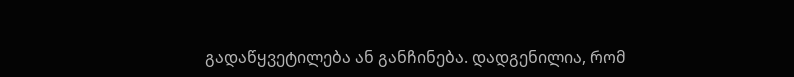გადაწყვეტილება ან განჩინება. დადგენილია, რომ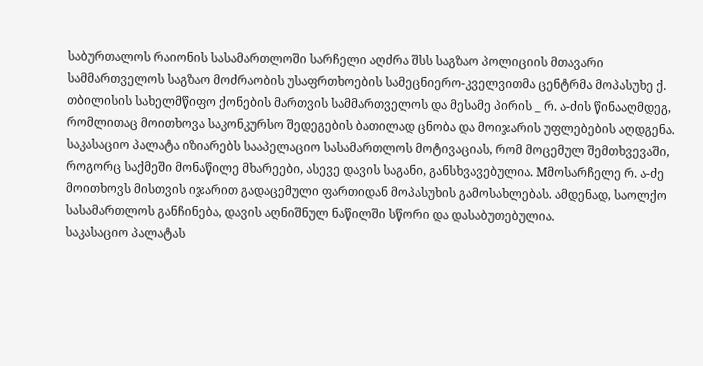საბურთალოს რაიონის სასამართლოში სარჩელი აღძრა შსს საგზაო პოლიციის მთავარი სამმართველოს საგზაო მოძრაობის უსაფრთხოების სამეცნიერო-კველვითმა ცენტრმა მოპასუხე ქ. თბილისის სახელმწიფო ქონების მართვის სამმართველოს და მესამე პირის _ რ. ა-ძის წინააღმდეგ, რომლითაც მოითხოვა საკონკურსო შედეგების ბათილად ცნობა და მოიჯარის უფლებების აღდგენა.
საკასაციო პალატა იზიარებს სააპელაციო სასამართლოს მოტივაციას, რომ მოცემულ შემთხვევაში, როგორც საქმეში მონაწილე მხარეები, ასევე დავის საგანი, განსხვავებულია. Mმოსარჩელე რ. ა-ძე მოითხოვს მისთვის იჯარით გადაცემული ფართიდან მოპასუხის გამოსახლებას. ამდენად, საოლქო სასამართლოს განჩინება, დავის აღნიშნულ ნაწილში სწორი და დასაბუთებულია.
საკასაციო პალატას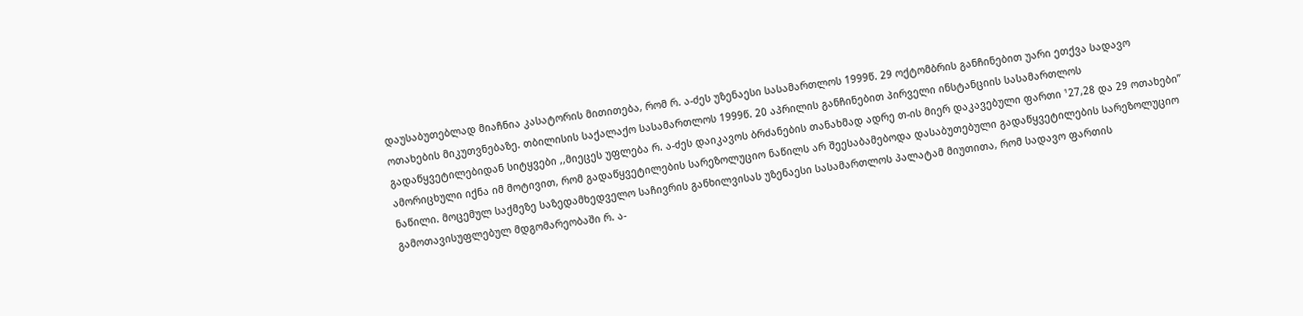დაუსაბუთებლად მიაჩნია კასატორის მითითება, რომ რ. ა-ძეს უზენაესი სასამართლოს 1999წ. 29 ოქტომბრის განჩინებით უარი ეთქვა სადავო ოთახების მიკუთვნებაზე. თბილისის საქალაქო სასამართლოს 1999წ. 20 აპრილის განჩინებით პირველი ინსტანციის სასამართლოს გადაწყვეტილებიდან სიტყვები ,,მიეცეს უფლება რ. ა-ძეს დაიკავოს ბრძანების თანახმად ადრე თ-ის მიერ დაკავებული ფართი ¹27,28 და 29 ოთახები” ამორიცხული იქნა იმ მოტივით, რომ გადაწყვეტილების სარეზოლუციო ნაწილს არ შეესაბამებოდა დასაბუთებული გადაწყვეტილების სარეზოლუციო ნაწილი. მოცემულ საქმეზე საზედამხედველო საჩივრის განხილვისას უზენაესი სასამართლოს პალატამ მიუთითა, რომ სადავო ფართის გამოთავისუფლებულ მდგომარეობაში რ. ა-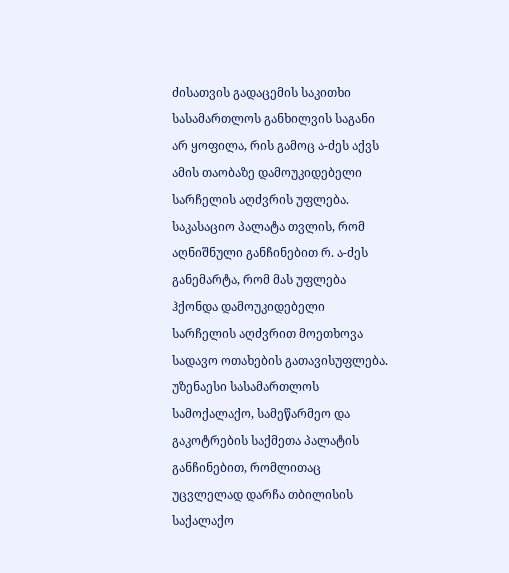ძისათვის გადაცემის საკითხი სასამართლოს განხილვის საგანი არ ყოფილა, რის გამოც ა-ძეს აქვს ამის თაობაზე დამოუკიდებელი სარჩელის აღძვრის უფლება. საკასაციო პალატა თვლის, რომ აღნიშნული განჩინებით რ. ა-ძეს განემარტა, რომ მას უფლება ჰქონდა დამოუკიდებელი სარჩელის აღძვრით მოეთხოვა სადავო ოთახების გათავისუფლება.
უზენაესი სასამართლოს სამოქალაქო, სამეწარმეო და გაკოტრების საქმეთა პალატის განჩინებით, რომლითაც უცვლელად დარჩა თბილისის საქალაქო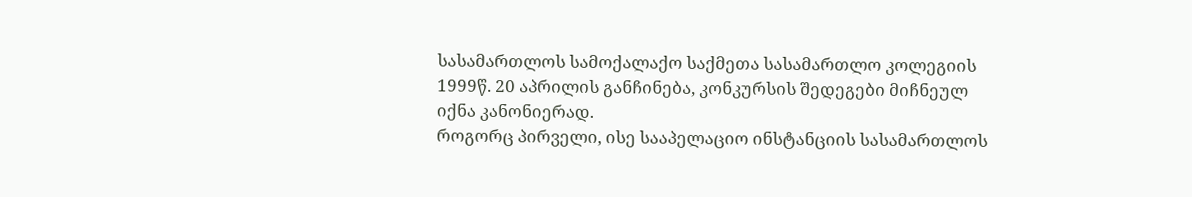სასამართლოს სამოქალაქო საქმეთა სასამართლო კოლეგიის 1999წ. 20 აპრილის განჩინება, კონკურსის შედეგები მიჩნეულ იქნა კანონიერად.
როგორც პირველი, ისე სააპელაციო ინსტანციის სასამართლოს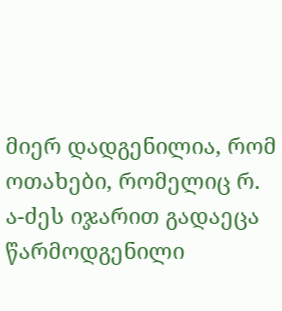მიერ დადგენილია, რომ ოთახები, რომელიც რ. ა-ძეს იჯარით გადაეცა წარმოდგენილი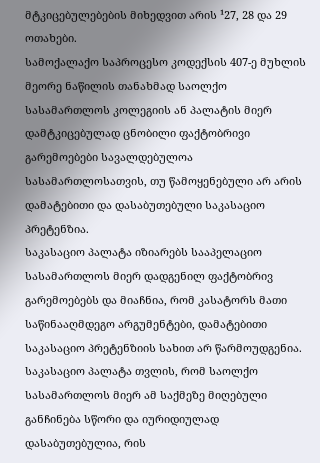მტკიცებულებების მიხედვით არის ¹27, 28 და 29 ოთახები.
სამოქალაქო საპროცესო კოდექსის 407-ე მუხლის მეორე ნაწილის თანახმად საოლქო სასამართლოს კოლეგიის ან პალატის მიერ დამტკიცებულად ცნობილი ფაქტობრივი გარემოებები სავალდებულოა სასამართლოსათვის, თუ წამოყენებული არ არის დამატებითი და დასაბუთებული საკასაციო პრეტენზია.
საკასაციო პალატა იზიარებს სააპელაციო სასამართლოს მიერ დადგენილ ფაქტობრივ გარემოებებს და მიაჩნია, რომ კასატორს მათი საწინააღმდეგო არგუმენტები, დამატებითი საკასაციო პრეტენზიის სახით არ წარმოუდგენია.
საკასაციო პალატა თვლის, რომ საოლქო სასამართლოს მიერ ამ საქმეზე მიღებული განჩინება სწორი და იურიდიულად დასაბუთებულია, რის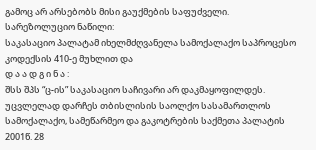გამოც არ არსებობს მისი გაუქმების საფუძველი.
სარეზოლუციო ნაწილი:
საკასაციო პალატამ იხელმძღვანელა სამოქალაქო საპროცესო კოდექსის 410-ე მუხლით და
დ ა ა დ გ ი ნ ა :
შსს შპს “ც-ის” საკასაციო საჩივარი არ დაკმაყოფილდეს.
უცვლელად დარჩეს თბისლისის საოლქო სასამართლოს სამოქალაქო, სამეწარმეო და გაკოტრების საქმეთა პალატის 2001წ. 28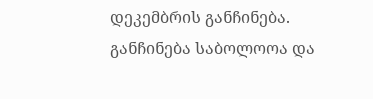დეკემბრის განჩინება.
განჩინება საბოლოოა და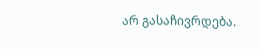არ გასაჩივრდება.